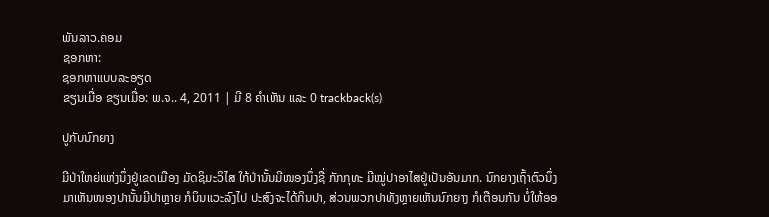ພັນລາວ.ຄອມ
ຊອກຫາ:
ຊອກຫາແບບລະອຽດ
ຂຽນເມື່ອ ຂຽນເມື່ອ: ພ.ຈ.. 4, 2011 | ມີ 8 ຄຳເຫັນ ແລະ 0 trackback(s)

ປູກັບນົກຍາງ

ມີປ່າໃຫຍ່ແຫ່ງນຶ່ງຢູ່ເຂດເມືອງ ມັດຊິມະວິໄສ ໃກ້ປ່ານັ້ນມີໜອງນຶ່ງຊື່ ກັກກຸທະ ມີໝູ່ປາອາໄສຢູ່ເປັນອັນມາກ. ນົກຍາງເຖົ້າຕົວນຶ່ງມາເຫັນໜອງປານັ້ນມີປາຫຼາຍ ກໍບິນແວະລົງໄປ ປະສົງຈະໄດ້ກິນປາ, ສ່ວນພວກປາທັງຫຼາຍເຫັນນົກຍາງ ກໍເຕືອນກັນ ບໍ່ໃຫ້ອອ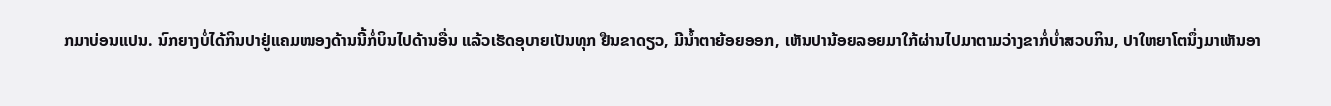ກມາບ່ອນແປນ. ນົກຍາງບໍ່ໄດ້ກິນປາຢູ່ແຄມໜອງດ້ານນີ້ກໍ່ບິນໄປດ້ານອື່ນ ແລ້ວເຮັດອຸບາຍເປັນທຸກ ຢືນຂາດຽວ, ມີນ້ຳຕາຍ້ອຍອອກ, ເຫັນປານ້ອຍລອຍມາໃກ້ຜ່ານໄປມາຕາມວ່າງຂາກໍ່ບໍ່າສວບກິນ, ປາໃຫຍາໂຕນຶ່ງມາເຫັນອາ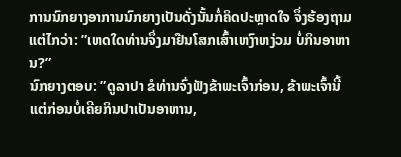ການນົກຍາງອາການນົກຍາງເປັນດັ່ງນັ້ນກໍ່ຄິດປະຫຼາດໃຈ ຈຶ່ງຮ້ອງຖາມແຕ່ໄກວ່າ: ”ເຫດໃດທ່ານຈຶ່ງມາຢືນໂສກເສົ້າເຫງົາຫງ່ວມ ບໍ່ກິນອາຫານ?”
ນົກຍາງຕອບ: ”ດູລາປາ ຂໍທ່ານຈົ່ງຟັງຂ້າພະເຈົ້າກ່ອນ, ຂ້າພະເຈົ້ານີ້ ແຕ່ກ່ອນບໍ່ເຄີຍກິນປາເປັນອາຫານ,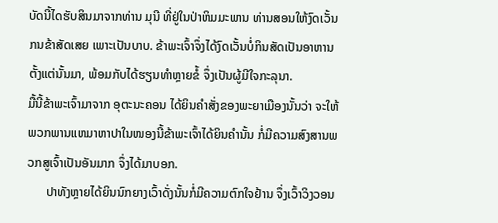ບັດນີ້ໄດຮັບສິນມາຈາກທ່ານ ມຸນີ ທີ່ຢູ່ໃນປ່າຫິມມະພານ ທ່ານສອນໃຫ້ງົດເວັ້ນກນຂ້າສັດເສຍ ເພາະເປັນບາບ. ຂ້າພະເຈົ້າຈຶ່ງໄດ້ງົດເວັ້ນບໍ່ກິນສັດເປັນອາຫານຕັ້ງແຕ່ນັ້ນມາ, ພ້ອມກັບໄດ້ຮຽນທຳຫຼາຍຂໍ້ ຈຶ່ງເປັນຜູ້ມີໃຈກະລຸນາ.
ມື້ນີ້ຂ້າພະເຈົ້າມາຈາກ ອຸຕະນະຄອນ ໄດ້ຍິນຄຳສັ່ງຂອງພະຍາເມືອງນັ້ນວ່າ ຈະໃຫ້ພວກພານແຫມາຫາປາໃນໜອງນີ້ຂ້າພະເຈົ້າໄດ້ຍິນຄຳນັ້ນ ກໍ່ມີຄວາມສົງສານພວກສູເຈົ້າເປັນອັນມາກ ຈຶ່ງໄດ້ມາບອກ.
      ປາທັງຫຼາຍໄດ້ຍິນນົກຍາງເວົ້າດັ່ງນັ້ນກໍ່ມີຄວາມຕົກໃຈຢ້ານ ຈຶ່ງເວົ້າວິງວອນ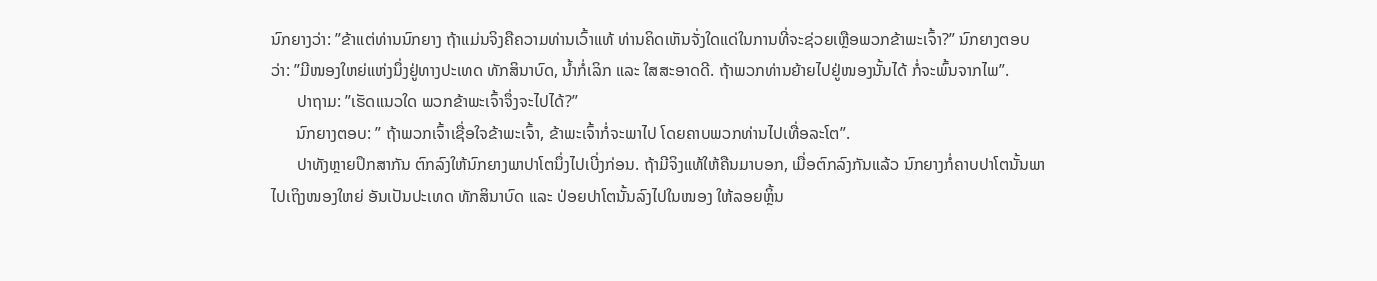ນົກຍາງວ່າ: ”ຂ້າແຕ່ທ່ານນົກຍາງ ຖ້າແມ່ນຈິງຄືຄວາມທ່ານເວົ້າແທ້ ທ່ານຄິດເຫັນຈັ່ງໃດແດ່ໃນການທີ່ຈະຊ່ວຍເຫຼືອພວກຂ້າພະເຈົ້າ?” ນົກຍາງຕອບວ່າ: ”ມີໜອງໃຫຍ່ແຫ່ງນຶ່ງຢູ່ທາງປະເທດ ທັກສິນາບົດ, ນ້ຳກໍ່ເລິກ ແລະ ໃສສະອາດດີ. ຖ້າພວກທ່ານຍ້າຍໄປຢູ່ໜອງນັ້ນໄດ້ ກໍ່ຈະພົ້ນຈາກໄພ”.
      ປາຖາມ: ”ເຮັດແນວໃດ ພວກຂ້າພະເຈົ້າຈຶ່ງຈະໄປໄດ້?”
      ນົກຍາງຕອບ: ” ຖ້າພວກເຈົ້າເຊື່ອໃຈຂ້າພະເຈົ້າ, ຂ້າພະເຈົ້າກໍ່ຈະພາໄປ ໂດຍຄາບພວກທ່ານໄປເທື່ອລະໂຕ”.
      ປາທັງຫຼາຍປຶກສາກັນ ຕົກລົງໃຫ້ນົກຍາງພາປາໂຕນຶ່ງໄປເບີ່ງກ່ອນ. ຖ້າມີຈິງແທ້ໃຫ້ຄືນມາບອກ, ເມື່ອຕົກລົງກັນແລ້ວ ນົກຍາງກໍ່ຄາບປາໂຕນັ້ນພາໄປເຖິງໜອງໃຫຍ່ ອັນເປັນປະເທດ ທັກສິນາບົດ ແລະ ປ່ອຍປາໂຕນັ້ນລົງໄປໃນໜອງ ໃຫ້ລອຍຫຼິ້ນ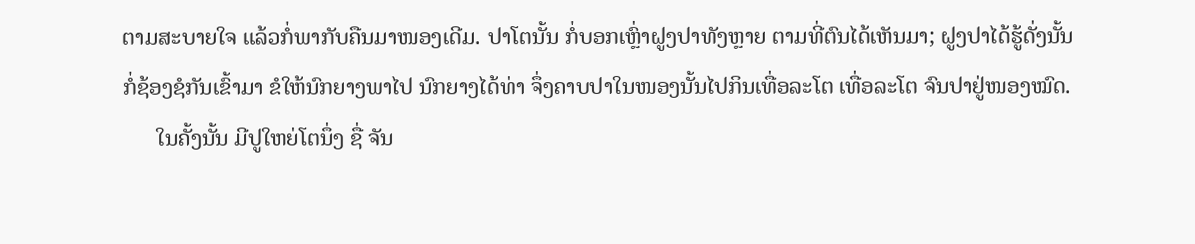ຕາມສະບາຍໃຈ ແລ້ວກໍ່ພາກັບຄືນມາໜອງເດີມ. ປາໂຕນັ້ນ ກໍ່ບອກເຫຼົ່າຝູງປາທັງຫຼາຍ ຕາມທີ່ຕົນໄດ້ເຫັນມາ; ຝູງປາໄດ້ຮູ້ດັ່ງນັ້ນ ກໍ່ຊ້ອງຊໍກັນເຂົ້າມາ ຂໍໃຫ້ນົກຍາງພາໄປ ນົກຍາງໄດ້ທ່າ ຈຶ່ງຄາບປາໃນໜອງນັ້ນໄປກິນເທື່ອລະໂຕ ເທື່ອລະໂຕ ຈົນປາຢູ່ໜອງໝົດ.
      ໃນຄັ້ງນັ້ນ ມີປູໃຫຍ່ໂຕນຶ່ງ ຊື່ ຈັນ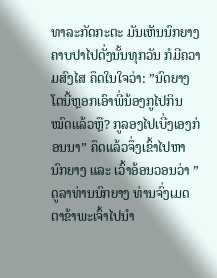ທາລະກັດກະຕະ ມັນເຫັນນົກຍາງຄາບປາໄປດັ່ງນັ້ນທຸກວັນ ກໍມີຄວາມສົງໄສ ຄຶດໃນໃຈວ່າ: ”ນົດຍາງໂຕນີ້ຫຼອກເອົາພີ່ນ້ອງກູໄປກິນໝົດແລ້ວຫຼື? ກູລອງໄປເບີ່ງເອງກ່ອນນາ” ຄຶດແລ້ວຈຶ່ງເຂົ້າໄປຫານົກຍາງ ແລະ ເວົ້າອ້ອນວອນວ່າ ”ດູລາທ່ານນົກຍາງ ທ່ານຈົ່ງເມດຕາຂ້າພະເຈົ້າໄປນຳ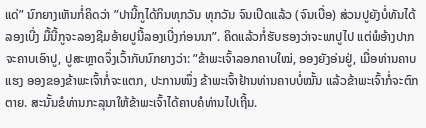ແດ່” ນົກຍາງເຫັນກໍ່ຄິດວ່າ ”ປານີ້ກູໄດ້ກິນທຸກວັນ ທຸກວັນ ຈົນເປີດແລ້ວ (ຈົນເບື່ອ) ສ່ວນປູຍັງບໍ່ທັນໄດ້ລອງເບີ່ງ ມື້ນີ້ກູຈະລອງຊີມອ້າຍປູນີ້ລອງເບີ່ງກ່ອນນາ”. ຄິດແລ້ວກໍ່ຮັບຮອງວ່າຈະພາປູໄປ ແຕ່ພໍອ້າງປາກຈະຄາບເອົາປູ, ປູສະຫຼາດຈຶ່ງເວົ້າກັບນົກຍາງວ່າ: ”ຂ້າພະເຈົ້າລອກຄາບໃໝ່, ອອງຍັງອ່ນຢູ່, ເມື່ອທ່ານຄາບແຮງ ອອງຂອງຂ້າພະເຈົ້າກໍ່ຈະແຕກ, ປະການໜຶ່ງ ຂ້າພະເຈົ້າຢ້ານທ່ານຄາບບໍ່ໝັ້ນ ແລ້ວຂ້າພະເຈົ້າກໍ່ຈະຕົກຕາຍ. ສະນັ້ນຂໍທ່ານກະລຸນາໃຫ້ຂ້າພະເຈົ້າໄດ້ຄາບຄໍທ່ານໄປເຖີ້ນ.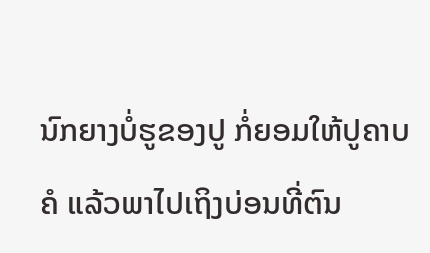ນົກຍາງບໍ່ຮູຂອງປູ ກໍ່ຍອມໃຫ້ປູຄາບຄໍ ແລ້ວພາໄປເຖິງບ່ອນທີ່ຕົນ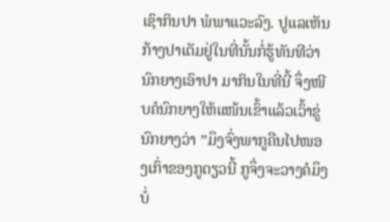ເຊົາກິນປາ ພໍພາແວະລົງ. ປູແລເຫັນກ້າງປາເຕັມຢູ່ໃນທີ່ນັ້ນກໍ່ຮູ້ທັນທີວ່ານົກຍາງເອົາປາ ມາກິນໃນທີ່ນີ້ ຈຶ່ງໜີບຄໍນົກຍາງໃຫ້ແໜ້ນເຂົ້າແລ້ວເວົ້າຂູ່ນົກຍາງວ່າ ”ມຶງຈົ່ງພາກູຄືນໄປໜອງເກົ່າຂອງກູດຽວນີ້ ກູຈຶ່ງຈະວາງຄໍມຶງ ບໍ່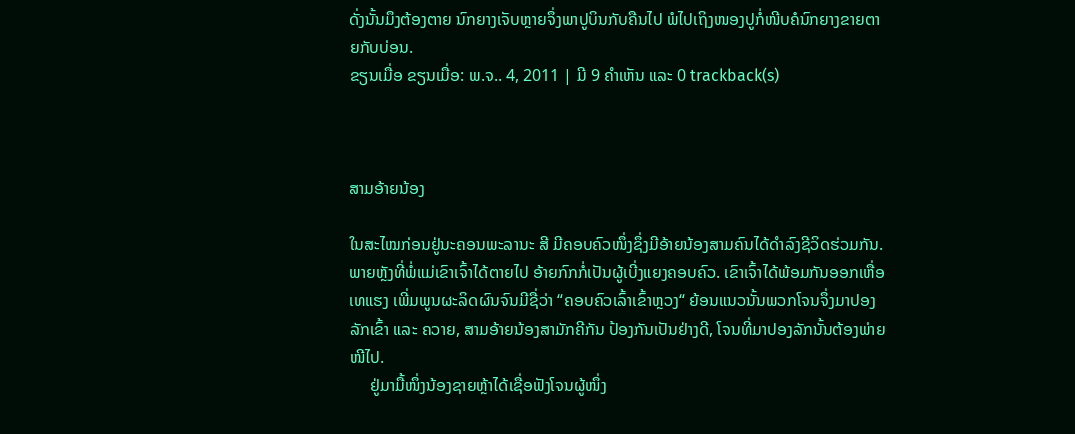ດັ່ງນັ້ນມຶງຕ້ອງຕາຍ ນົກຍາງເຈັບຫຼາຍຈຶ່ງພາປູບິນກັບຄືນໄປ ພໍໄປເຖິງໜອງປູກໍ່ໜີບຄໍນົກຍາງຂາຍຕາຍກັບບ່ອນ.
ຂຽນເມື່ອ ຂຽນເມື່ອ: ພ.ຈ.. 4, 2011 | ມີ 9 ຄຳເຫັນ ແລະ 0 trackback(s)



ສາມອ້າຍນ້ອງ

ໃນສະໄໝກ່ອນຢູ່ນະຄອນພະລານະ ສີ ມີຄອບຄົວໜຶ່ງຊຶ່ງມີອ້າຍນ້ອງສາມຄົນໄດ້ດຳລົງຊີວິດຮ່ວມກັນ. ພາຍຫຼັງທີ່ພໍ່ແມ່ເຂົາເຈົ້າໄດ້ຕາຍໄປ ອ້າຍກົກກໍ່ເປັນຜູ້ເບີ່ງແຍງຄອບຄົວ. ເຂົາເຈົ້າໄດ້ພ້ອມກັນອອກເຫື່ອເທແຮງ ເພີ່ມພູນຜະລິດຜົນຈົນມີຊື່ວ່າ “ຄອບຄົວເລົ້າເຂົ້າຫຼວງ“ ຍ້ອນແນວນັ້ນພວກໂຈນຈຶ່ງມາປອງລັກເຂົ້າ ແລະ ຄວາຍ, ສາມອ້າຍນ້ອງສາມັກຄີກັນ ປ້ອງກັນເປັນຢ່າງດີ, ໂຈນທີ່ມາປອງລັກນັ້ນຕ້ອງພ່າຍໜີໄປ.
     ຢູ່ມາມື້ໜຶ່ງນ້ອງຊາຍຫຼ້າໄດ້ເຊື່ອຟັງໂຈນຜູ້ໜຶ່ງ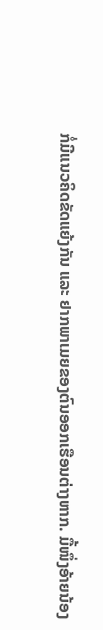ກໍ່ມີແນວຄິດຂັດແຍ້ງກັນ ແລະ ຢາກພາເມຍຂອງຕົນອອກເຮືອນຕ່າງຫາກ. ມື້ໜຶ່ງອ້າຍນ້ອງ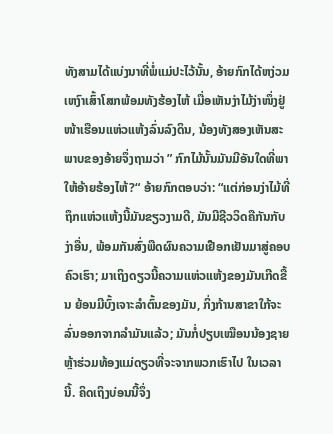ທັງສາມໄດ້ແບ່ງນາທີ່ພໍ່ແມ່ປະໄວ້ນັ້ນ, ອ້າຍກົກໄດ້ຫງ່ວມເຫງົາເສົ້າໂສກພ້ອມທັງຮ້ອງໄຫ້ ເມື່ອເຫັນງ່າໄມ້ງ່າໜຶ່ງຢູ່ໜ້າເຮືອນແຫ່ວແຫ້ງລົ່ນລົງດິນ, ນ້ອງທັງສອງເຫັນສະພາບຂອງອ້າຍຈຶ່ງຖາມວ່າ ” ກົກໄມ້ນັ້ນມັນມີອັນໃດທີ່ພາໃຫ້ອ້າຍຮ້ອງໄຫ້?“ ອ້າຍກົກຕອບວ່າ: “ແຕ່ກ່ອນງ່າໄມ້ທີ່ຖຶກແຫ່ວແຫ້ງນີ້ມັນຂຽວງາມດີ, ມັນມີຊີວວິດຄືກັນກັບງ່າອື່ນ, ພ້ອມກັນສົ່ງພືດຜົນຄວາມເຢືອກເຢັນມາສູ່ຄອບຄົວເຮົາ; ມາເຖິງດຽວນີ້ຄວາມແຫ່ວແຫ້ງຂອງມັນເກີດຂື້ນ ຍ້ອນມີບົ້ງເຈາະລຳຕົ້ນຂອງມັນ, ກິ່ງກ້ານສາຂາໃກ້ຈະລົ່ນອອກຈາກລຳມັນແລ້ວ; ມັນກໍ່ປຽບເໝືອນນ້ອງຊາຍຫຼ້າຮ່ວມທ້ອງແມ່ດຽວທີ່ຈະຈາກພວກເຮົາໄປ ໃນເວລານີ້. ຄິດເຖິງບ່ອນນີ້ຈຶ່ງ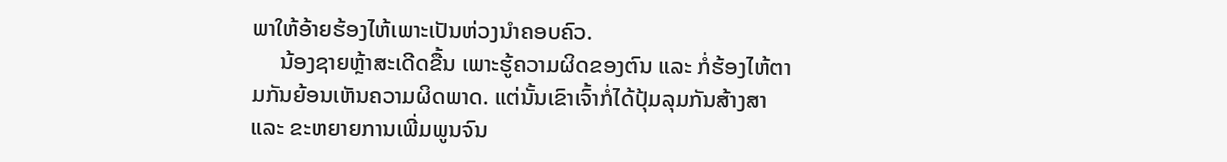ພາໃຫ້ອ້າຍຮ້ອງໄຫ້ເພາະເປັນຫ່ວງນຳຄອບຄົວ.
     ນ້ອງຊາຍຫຼ້າສະເດີດຂື້ນ ເພາະຮູ້ຄວາມຜິດຂອງຕົນ ແລະ ກໍ່ຮ້ອງໄຫ້ຕາມກັນຍ້ອນເຫັນຄວາມຜິດພາດ. ແຕ່ນັ້ນເຂົາເຈົ້າກໍ່ໄດ້ປຸ້ມລຸມກັນສ້າງສາ ແລະ ຂະຫຍາຍການເພີ່ມພູນຈົນ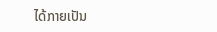ໄດ້ກາຍເປັນ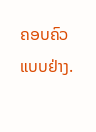ຄອບຄົວແບບຢ່າງ.